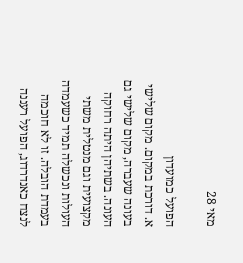מאי 28

הפועל כמועדון
א. דורכת במקום. מקום שלישי בעונה שעברה, מקום שלישי גם העונה. בשתיהן היתה רחוקה מקצועית וגם מנטלית משתי העולות ונכשלה תמיד כשעמדה בעמדת הובלה. זו לא חוכמה לנצח כאנדרדוג, הפועל רעננה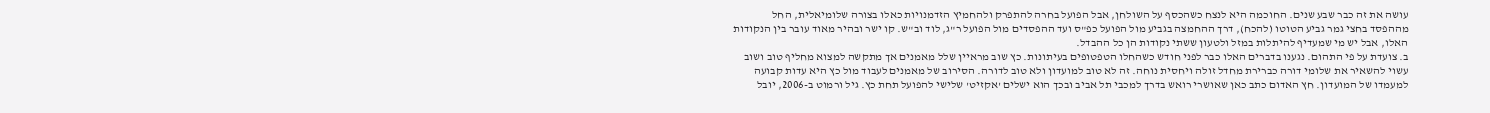עושה את זה כבר שבע שנים. החוכמה היא לנצח כשהכסף על השולחן, אבל הפועל בחרה להתפרק ולהחמיץ הזדמנויות כאלו בצורה שלומיאלית, החל מההפסד בחצי גמר גביע הטוטו (להכח), דרך ההחמצה בגביע מול הפועל כפ"ס ועד ההפסדים מול הפועל ר"ג, לוד וב"ש. קו ישר ובהיר מאוד עובר בין הנקודות האלו, אבל יש מי שמעדיף להיתלות במזל ולטעון ששתי נקודות הן כל ההבדל.
ב. צועדת על פי התהום. נגענו בדברים האלו כבר לפני חודש כשהחלו הטפטופים בעיתונות. כץ שוב מראיין שלל מאמנים אך מתקשה למצוא מחליף טוב ושוב עשוי להשאיר את שלומי דורה כברירת מחדל זולה ויחסית נוחה. זה לא טוב למועדון ולא טוב לדורה. הסירוב של מאמנים לעבוד מול כץ היא עדות קבועה למעמדו של המועדון. חץ האדום כתב כאן שאושרי רואש בדרך למכבי תל אביב ובכך הוא ישלים 'אקזיט' שלישי להפועל תחת כץ. גיל ורמוט ב-2006, יובל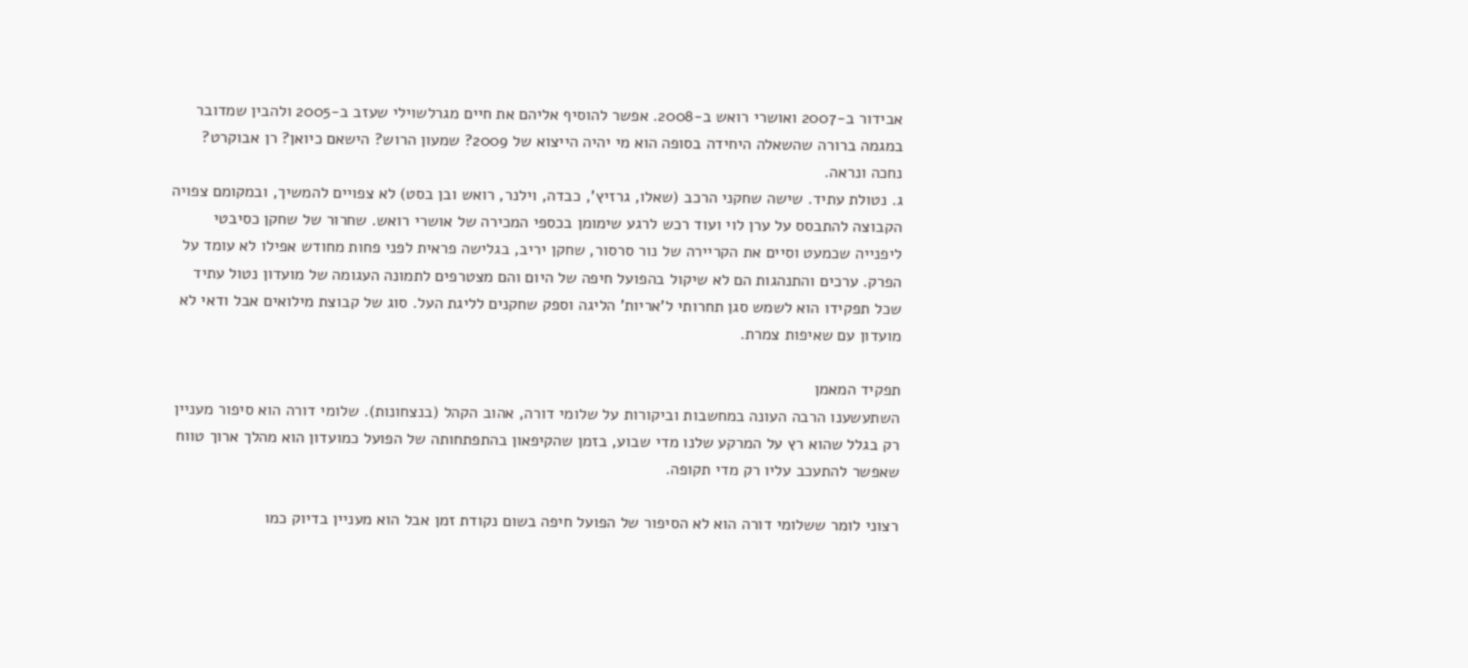אבידור ב-2007 ואושרי רואש ב-2008. אפשר להוסיף אליהם את חיים מגרלשוילי שעזב ב-2005 ולהבין שמדובר במגמה ברורה שהשאלה היחידה בסופה הוא מי יהיה הייצוא של 2009? שמעון הרוש? הישאם כיואן? רן אבוקרט? נחכה ונראה.
ג. נטולת עתיד. שישה שחקני הרכב (שאלו, גרזיץ', כבדה, וילנר, רואש ובן בסט) לא צפויים להמשיך, ובמקומם צפויה הקבוצה להתבסס על ערן לוי ועוד רכש לרגע שימומן בכספי המכירה של אושרי רואש. שחרור של שחקן כסיבטי ליפנייה שכמעט וסיים את הקריירה של נור סרסור, שחקן יריב, בגלישה פראית לפני פחות מחודש אפילו לא עומד על הפרק. ערכים והתנהגות הם לא שיקול בהפועל חיפה של היום והם מצטרפים לתמונה העגומה של מועדון נטול עתיד שכל תפקידו הוא לשמש סגן תחרותי ל'אריות' הליגה וספק שחקנים לליגת העל. סוג של קבוצת מילואים אבל ודאי לא מועדון עם שאיפות צמרת.

תפקיד המאמן
השתעשענו הרבה העונה במחשבות וביקורות על שלומי דורה, אהוב הקהל (בנצחונות). שלומי דורה הוא סיפור מעניין רק בגלל שהוא רץ על המרקע שלנו מדי שבוע, בזמן שהקיפאון בהתפתחותה של הפועל כמועדון הוא מהלך ארוך טווח שאפשר להתעכב עליו רק מדי תקופה.

רצוני לומר ששלומי דורה הוא לא הסיפור של הפועל חיפה בשום נקודת זמן אבל הוא מעניין בדיוק כמו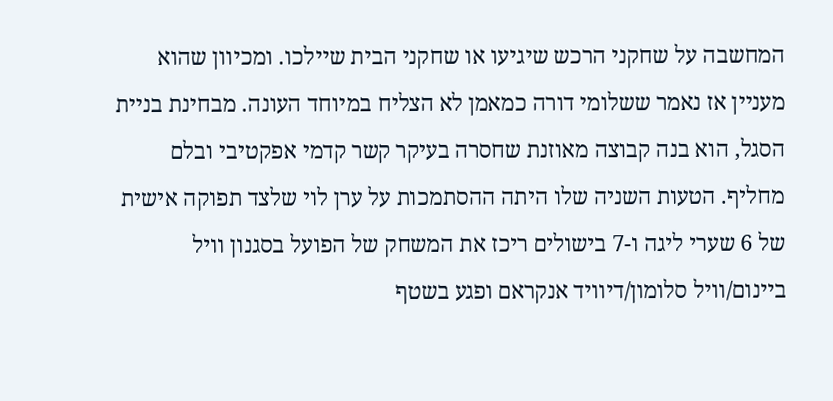המחשבה על שחקני הרכש שיגיעו או שחקני הבית שיילכו. ומכיוון שהוא מעניין אז נאמר ששלומי דורה כמאמן לא הצליח במיוחד העונה. מבחינת בניית הסגל, הוא בנה קבוצה מאוזנת שחסרה בעיקר קשר קדמי אפקטיבי ובלם מחליף. הטעות השניה שלו היתה ההסתמכות על ערן לוי שלצד תפוקה אישית של 6 שערי ליגה ו-7 בישולים ריכז את המשחק של הפועל בסגנון וויל ביינום/וויל סלומון/דיוויד אנקראם ופגע בשטף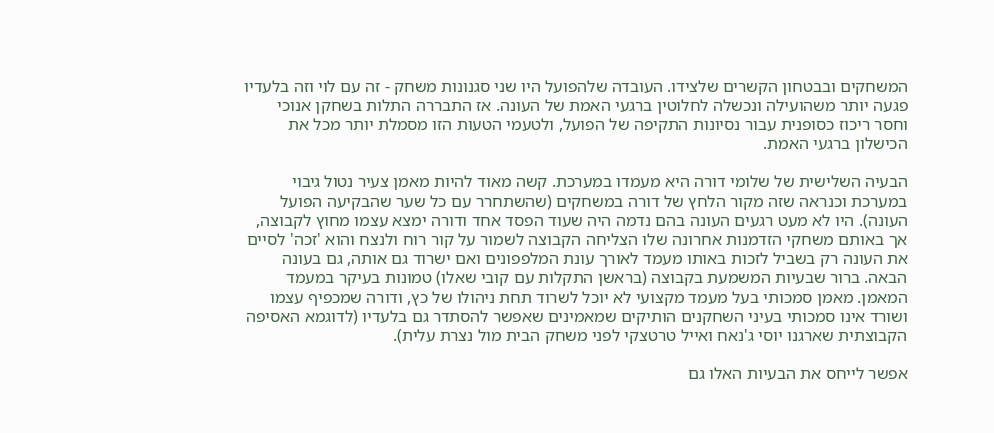המשחקים ובבטחון הקשרים שלצידו. העובדה שלהפועל היו שני סגנונות משחק - זה עם לוי וזה בלעדיו פגעה יותר משהועילה ונכשלה לחלוטין ברגעי האמת של העונה. אז התבררה התלות בשחקן אנוכי וחסר ריכוז כסופנית עבור נסיונות התקיפה של הפועל, ולטעמי הטעות הזו מסמלת יותר מכל את הכישלון ברגעי האמת.

הבעיה השלישית של שלומי דורה היא מעמדו במערכת. קשה מאוד להיות מאמן צעיר נטול גיבוי במערכת וכנראה שזה מקור הלחץ של דורה במשחקים (שהשתחרר עם כל שער שהבקיעה הפועל העונה). היו לא מעט רגעים העונה בהם נדמה היה שעוד הפסד אחד ודורה ימצא עצמו מחוץ לקבוצה, אך באותם משחקי הזדמנות אחרונה שלו הצליחה הקבוצה לשמור על קור רוח ולנצח והוא 'זכה' לסיים את העונה רק בשביל לזכות באותו מעמד לאורך עונת המלפפונים ואם ישרוד גם אותה, גם בעונה הבאה. ברור שבעיות המשמעת בקבוצה (בראשן התקלות עם קובי שאלו) טמונות בעיקר במעמד המאמן. מאמן סמכותי בעל מעמד מקצועי לא יוכל לשרוד תחת ניהולו של כץ, ודורה שמכפיף עצמו ושורד אינו סמכותי בעיני השחקנים הותיקים שמאמינים שאפשר להסתדר גם בלעדיו (לדוגמא האסיפה הקבוצתית שארגנו יוסי ג'נאח ואייל טרטצקי לפני משחק הבית מול נצרת עלית).

אפשר לייחס את הבעיות האלו גם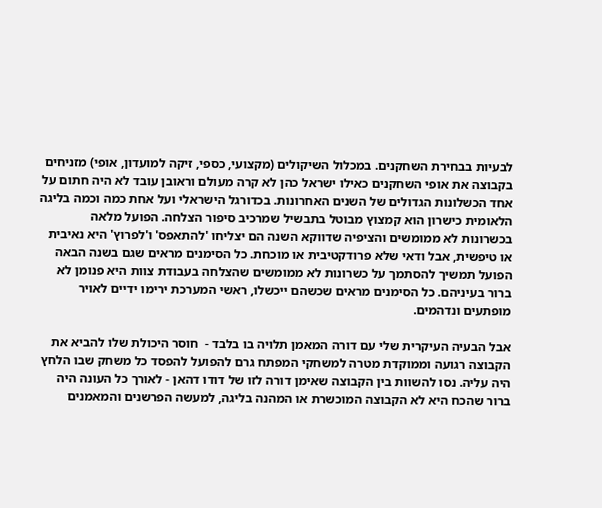לבעיות בבחירת השחקנים. במכלול השיקולים (מקצועי, כספי, זיקה למועדון, אופי) מזניחים בקבוצה את אופי השחקנים כאילו ישראל כהן לא קרה מעולם וראובן עובד לא היה חתום על אחד הכשלונות הגדולים של השנים האחרונות. בכדורגל הישראלי ועל אחת כמה וכמה בליגה הלאומית כישרון הוא קמצוץ מבוטל בתבשיל שמרכיב סיפור הצלחה. הפועל מלאה בכשרונות לא ממומשים והציפיה שדווקא השנה הם יצליחו 'להתאפס' ו'לפרוץ' היא נאיבית או טיפשית, אבל ודאי שלא פרודקטיבית או מוכחת. כל הסימנים מראים שגם בשנה הבאה הפועל תמשיך להסתמך על כשרונות לא ממומשים שהצלחה בעבודת צוות היא פנומן לא ברור בעיניהם. כל הסימנים מראים שכשהם ייכשלו, ראשי המערכת ירימו ידיים לאויר מופתעים ונדהמים.

אבל הבעיה העיקרית שלי עם דורה המאמן תלויה בו בלבד -  חוסר היכולת שלו להביא את הקבוצה רגועה וממוקדת מטרה למשחקי המפתח גרם להפועל להפסד כל משחק שבו הלחץ היה עליה. נסו להשוות בין הקבוצה שאימן דורה לזו של דודו דהאן - לאורך כל העונה היה ברור שהכח היא לא הקבוצה המוכשרת או המהנה בליגה, למעשה הפרשנים והמאמנים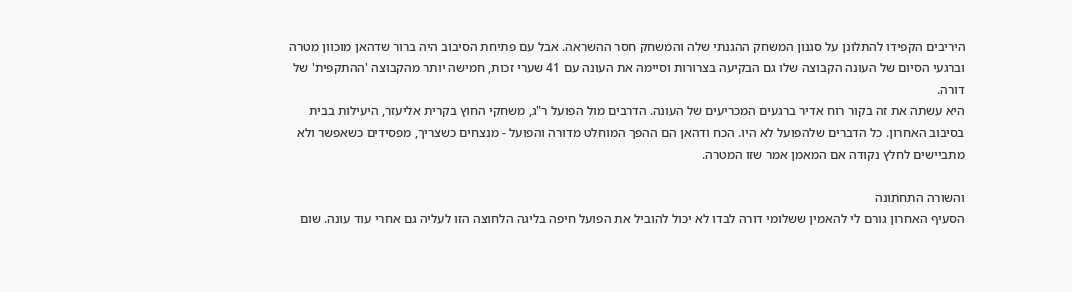היריבים הקפידו להתלונן על סגנון המשחק ההגנתי שלה והמשחק חסר ההשראה. אבל עם פתיחת הסיבוב היה ברור שדהאן מוכוון מטרה וברגעי הסיום של העונה הקבוצה שלו גם הבקיעה בצרורות וסיימה את העונה עם 41 שערי זכות, חמישה יותר מהקבוצה 'ההתקפית' של דורה.
היא עשתה את זה בקור רוח אדיר ברגעים המכריעים של העונה. הדרבים מול הפועל ר"ג, משחקי החוץ בקרית אליעזר, היעילות בבית בסיבוב האחרון. כל הדברים שלהפועל לא היו. הכח ודהאן הם ההפך המוחלט מדורה והפועל - מנצחים כשצריך, מפסידים כשאפשר ולא מתביישים לחלץ נקודה אם המאמן אמר שזו המטרה.

והשורה התחתונה
הסעיף האחרון גורם לי להאמין ששלומי דורה לבדו לא יכול להוביל את הפועל חיפה בליגה הלחוצה הזו לעליה גם אחרי עוד עונה. שום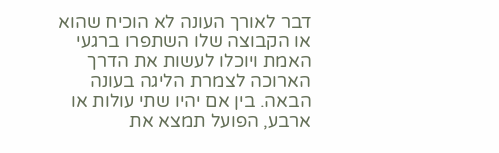דבר לאורך העונה לא הוכיח שהוא או הקבוצה שלו השתפרו ברגעי האמת ויוכלו לעשות את הדרך הארוכה לצמרת הליגה בעונה הבאה. בין אם יהיו שתי עולות או ארבע, הפועל תמצא את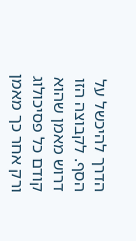הדרך להיכשל על הסף. לקבוצה הזו דרוש מאמן שהוא קודם כל פסיכולוג ורק אחר כך מאמן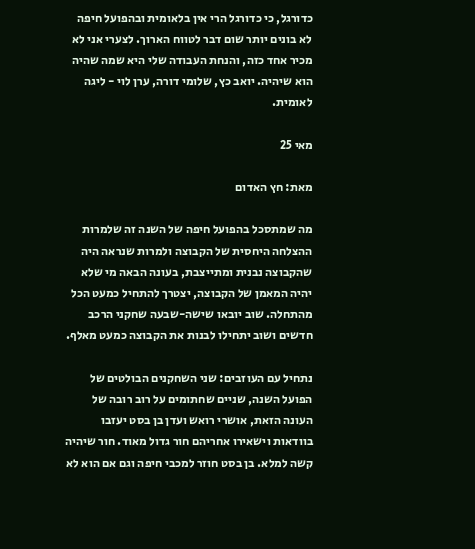כדורגל, כי כדורגל הרי אין בלאומית ובהפועל חיפה לא בונים יותר שום דבר לטווח הארוך. לצערי אני לא מכיר אחד כזה, והנחת העבודה שלי היא שמה שהיה הוא שיהיה. יואב כץ, שלומי דורה, ערן לוי - ליגה לאומית.

מאי 25

מאת: חץ האדום

מה שמתסכל בהפועל חיפה של השנה זה שלמרות ההצלחה היחסית של הקבוצה ולמרות שנראה היה שהקבוצה נבנית ומתייצבת, בעונה הבאה מי שלא יהיה המאמן של הקבוצה, יצטרך להתחיל כמעט הכל מהתחלה. שוב יובאו שישה-שבעה שחקני הרכב חדשים ושוב יתחילו לבנות את הקבוצה כמעט מאלף.

נתחיל עם העוזבים: שני השחקנים הבולטים של הפועל השנה, שניים שחתומים על רוב רובה של העונה הזאת, אושרי רואש ועדן בן בסט יעזבו בוודאות וישאירו אחריהם חור גדול מאוד. חור שיהיה קשה למלא. בן בסט חוזר למכבי חיפה וגם אם הוא לא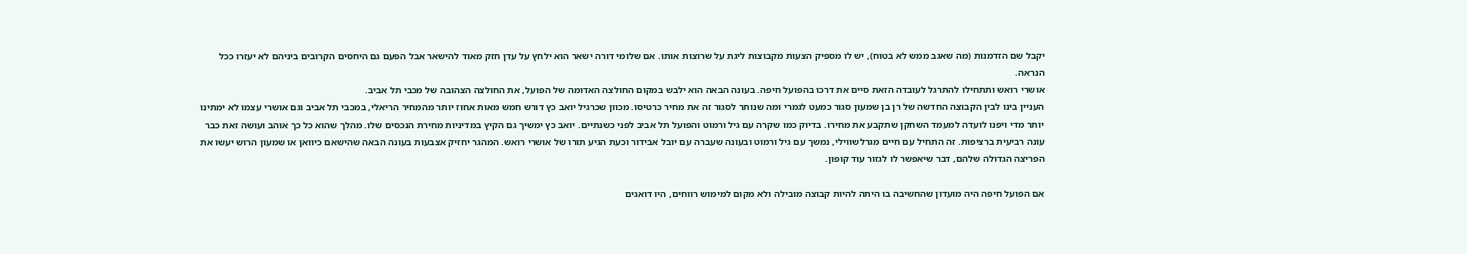יקבל שם הזדמנות (מה שאגב ממש לא בטוח), יש לו מספיק הצעות מקבוצות ליגת על שרוצות אותו. אם שלומי דורה ישאר הוא ילחץ על עדן חזק מאוד להישאר אבל הפעם גם היחסים הקרובים ביניהם לא יעזרו ככל הנראה.
אושרי רואש ותתחילו להתרגל לעובדה הזאת סיים את דרכו בהפועל חיפה. בעונה הבאה הוא ילבש במקום החולצה האדומה של הפועל, את החולצה הצהובה של מכבי תל אביב.
העניין בינו לבין הקבוצה החדשה של רן בן שמעון סגור כמעט לגמרי ומה שנותר לסגור זה את מחיר כרטיסו. מכוון שכרגיל יואב כץ דורש חמש מאות אחוז יותר מהמחיר הריאלי, במכבי תל אביב וגם אושרי עצמו לא ימתינו יותר מדי ויפנו לועדה למעמד השחקן שתקבע את מחירו. בדיוק כמו שקרה עם גיל ורמוט והפועל תל אביב לפני כשנתיים. יואב כץ ימשיך גם הקיץ במדיניות מחירת הנכסים שלו. מהלך שהוא כל כך אוהב ועושה זאת כבר עונה רביעית ברציפות. זה התחיל עם חיים מגרלשווילי, נמשך עם גיל ורמוט ובעונה שעברה עם יובל אבידור וכעת הגיע תורו של אושרי רואש. המהגר יחזיק אצבעות בעונה הבאה שהישאם כיוואן או שמעון הרוש יעשו את הפריצה הגדולה שלהם, דבר שיאפשר לו לגזור עוד קופון.

אם הפועל חיפה היה מועדון שהחשיבה בו היתה להיות קבוצה מובילה ולא מקום למימוש רווחים, היו דואגים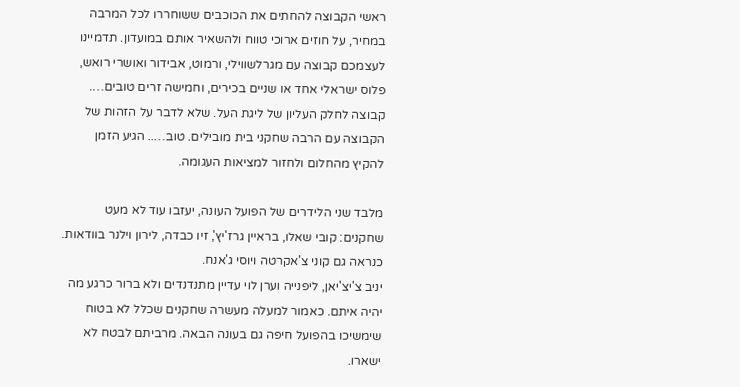ראשי הקבוצה להחתים את הכוכבים ששוחררו לכל המרבה במחיר, על חוזים ארוכי טווח ולהשאיר אותם במועדון. תדמיינו לעצמכם קבוצה עם מגרלשווילי, ורמוט, אבידור ואושרי רואש, פלוס ישראלי אחד או שניים בכירים, וחמישה זרים טובים….  קבוצה לחלק העליון של ליגת העל. שלא לדבר על הזהות של הקבוצה עם הרבה שחקני בית מובילים. טוב….. הגיע הזמן להקיץ מהחלום ולחזור למציאות העגומה.

מלבד שני הלידרים של הפועל העונה, יעזבו עוד לא מעט שחקנים: קובי שאלו, בראיין גרז'יץ', זיו כבדה, לירון וילנר בוודאות. כנראה גם קוני צ'אקרטה ויוסי ג'אנח.
יניב צ'יצ'יאן, ליפנייה וערן לוי עדיין מתנדנדים ולא ברור כרגע מה יהיה איתם. כאמור למעלה מעשרה שחקנים שכלל לא בטוח שימשיכו בהפועל חיפה גם בעונה הבאה. מרביתם לבטח לא ישארו.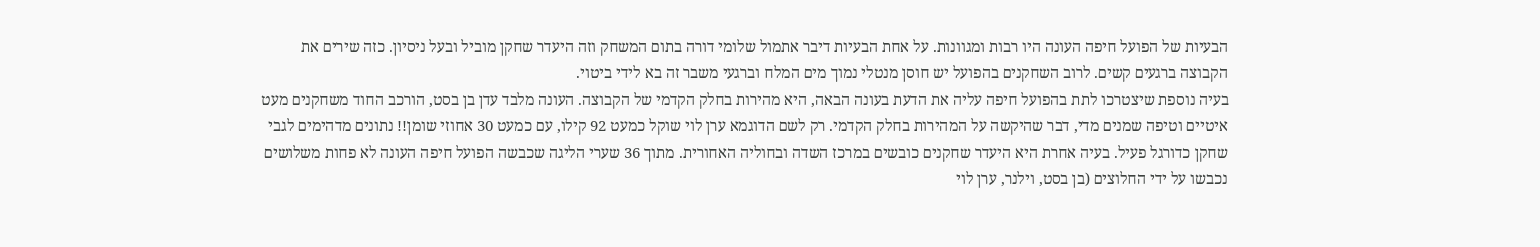הבעיות של הפועל חיפה העונה היו רבות ומגוונות. על אחת הבעיות דיבר אתמול שלומי דורה בתום המשחק וזה היעדר שחקן מוביל ובעל ניסיון. כזה שירים את הקבוצה ברגעים קשים. לרוב השחקנים בהפועל יש חוסן מנטלי נמוך מים המלח וברגעי משבר זה בא לידי ביטוי.
בעיה נוספת שיצטרכו לתת בהפועל חיפה עליה את הדעת בעונה הבאה, היא מהירות בחלק הקדמי של הקבוצה. העונה מלבד עדן בן בסט, הורכב החוד משחקנים מעט איטיים וטיפה שמנים מדי, דבר שהיקשה על המהירות בחלק הקדמי. רק לשם הדוגמא ערן לוי שוקל כמעט 92 קילו, עם כמעט 30 אחוזי שומן!! נתונים מדהימים לגבי שחקן כדורגל פעיל. בעיה אחרת היא היעדר שחקנים כובשים במרכז השדה ובחוליה האחורית. מתוך 36 שערי הליגה שכבשה הפועל חיפה העונה לא פחות משלושים נכבשו על ידי החלוצים (בן בסט, וילנר, ערן לוי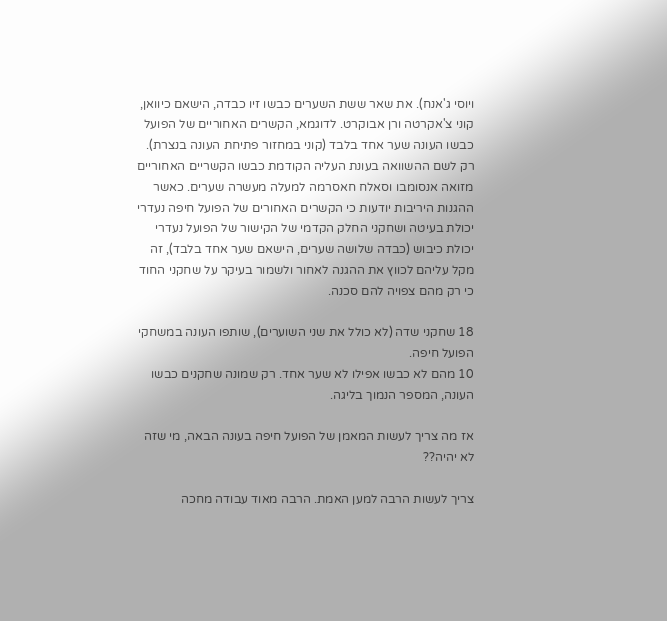ויוסי ג'אנח). את שאר ששת השערים כבשו זיו כבדה, הישאם כיוואן, קוני צ'אקרטה ורן אבוקרט. לדוגמא, הקשרים האחוריים של הפועל כבשו העונה שער אחד בלבד (קוני במחזור פתיחת העונה בנצרת). רק לשם ההשוואה בעונת העליה הקודמת כבשו הקשריים האחוריים מזואה אנסומבו וסאלח חאסרמה למעלה מעשרה שערים. כאשר ההגנות היריבות יודעות כי הקשרים האחורים של הפועל חיפה נעדרי יכולת בעיטה ושחקני החלק הקדמי של הקישור של הפועל נעדרי יכולת כיבוש (כבדה שלושה שערים, הישאם שער אחד בלבד), זה מקל עליהם לכווץ את ההגנה לאחור ולשמור בעיקר על שחקני החוד כי רק מהם צפויה להם סכנה.

18 שחקני שדה (לא כולל את שני השוערים), שותפו העונה במשחקי הפועל חיפה.
10 מהם לא כבשו אפילו לא שער אחד. רק שמונה שחקנים כבשו העונה, המספר הנמוך בליגה.

אז מה צריך לעשות המאמן של הפועל חיפה בעונה הבאה, מי שזה לא יהיה??

צריך לעשות הרבה למען האמת. הרבה מאוד עבודה מחכה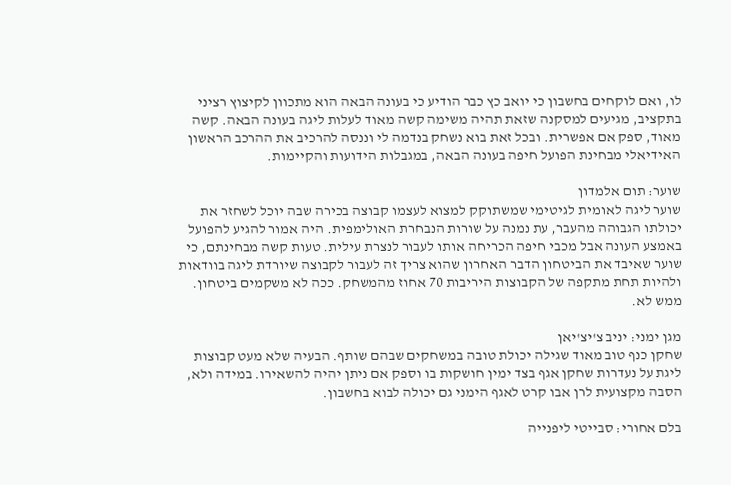לו, ואם לוקחים בחשבון כי יואב כץ כבר הודיע כי בעונה הבאה הוא מתכוון לקיצוץ רציני בתקציב, מגיעים למסקנה שזאת תהיה משימה קשה מאוד לעלות ליגה בעונה הבאה. קשה מאוד, ספק אם אפשרית. ובכל זאת בוא נשחק בנדמה לי וננסה להרכיב את ההרכב הראשון האידיאלי מבחינת הפועל חיפה בעונה הבאה, במגבלות הידועות והקיימות.

שוער: תום אלמדון
שוער ליגה לאומית לגיטימי שמשתוקק למצוא לעצמו קבוצה בכירה שבה יוכל לשחזר את יכולתו הגבוהה מהעבר, עת נמנה על שורות הנבחרת האולימפית. היה אמור להגיע להפועל באמצע העונה אבל מכבי חיפה הכריחה אותו לעבור לנצרת עילית. טעות קשה מבחינתם, כי שוער שאיבד את הביטחון הדבר האחרון שהוא צריך זה לעבור לקבוצה שיורדת ליגה בוודאות ולהיות תחת מתקפה של הקבוצות היריבות 70 אחוז מהמשחק. ככה לא משקמים ביטחון. ממש לא.

מגן ימני: יניב צ'יצ'יאן
שחקן כנף טוב מאוד שגילה יכולת טובה במשחקים שבהם שותף. הבעיה שלא מעט קבוצות ליגת על נעדרות שחקן אגף בצד ימין חושקות בו וספק אם ניתן יהיה להשאירו. במידה ולא, הסבה מקצועית לרן אבו קרט לאגף הימני גם יכולה לבוא בחשבון.

בלם אחורי: סבייטי ליפנייה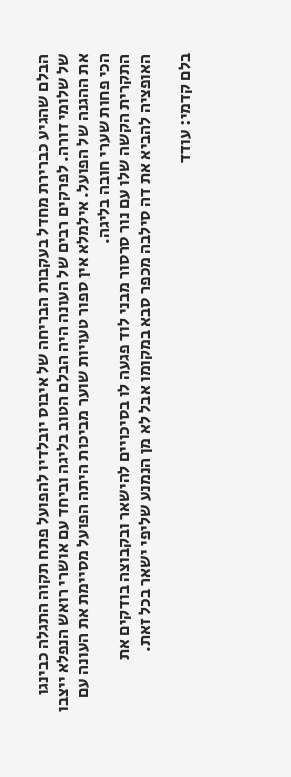הבלם שהגיע כברירת מחדל בעקבות הבריחה של איבוס יובלדיו להפועל פתח תקוה התגלה כבינגו של שלומי דורה. לפרקים רבים של העונה היה הבלם הטוב בליגה וביחד עם אושרי רואש הנפלא ייצבו את ההגנה של הפועל. אילמלא אין ספור טעויות שוער מביכות היתה הפועל מסיימת את העונה עם הכי פחות שערי חובה בליגה.
התקרית הקשה שלו עם נור סרסור מבני לוד פגעה לו בסיכויים להישאר ובקבוצה בודקים את האופציה להביא את דה סילבה מכפר סבא במקומו אבל לא מן הנמנע שליפי ישאר בכל זאת.

בלם קדמי: עודד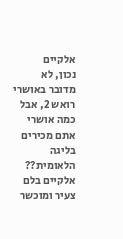אלקיים
נכון, לא מדובר באושרי רואש 2, אבל כמה אושרי אתם מכירים בליגה הלאומית??
אלקיים בלם צעיר ומוכשר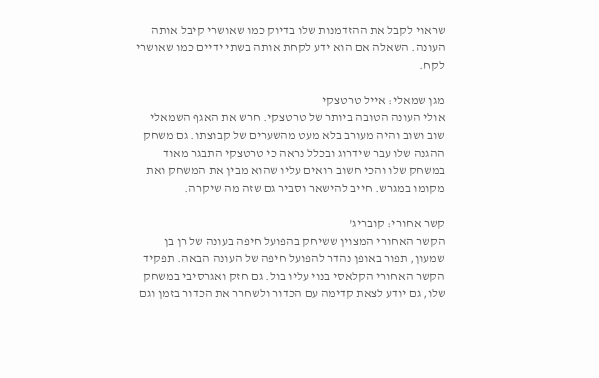שראוי לקבל את ההזדמנות שלו בדיוק כמו שאושרי קיבל אותה העונה. השאלה אם הוא ידע לקחת אותה בשתי ידיים כמו שאושרי לקח.

מגן שמאלי: אייל טרטצקי
אולי העונה הטובה ביותר של טרטצקי. חרש את האגף השמאלי שוב ושוב והיה מעורב בלא מעט מהשערים של קבוצתו. גם משחק ההגנה שלו עבר שידרוג ובכלל נראה כי טרטצקי התבגר מאוד במשחק שלו והכי חשוב רואים עליו שהוא מבין את המשחק ואת מקומו במגרש. חייב להישאר וסביר גם שזה מה שיקרה.

קשר אחורי: קובריג'
הקשר האחורי המצוין ששיחק בהפועל חיפה בעונה של רן בן שמעון, תפור באופן נהדר להפועל חיפה של העונה הבאה. תפקיד הקשר האחורי הקלאסי בנוי עליו בול. גם חזק ואגרסיבי במשחק שלו, גם יודע לצאת קדימה עם הכדור ולשחרר את הכדור בזמן וגם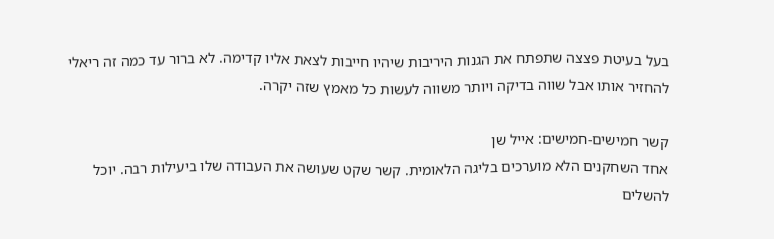בעל בעיטת פצצה שתפתח את הגנות היריבות שיהיו חייבות לצאת אליו קדימה. לא ברור עד כמה זה ריאלי להחזיר אותו אבל שווה בדיקה ויותר משווה לעשות כל מאמץ שזה יקרה.

קשר חמישים-חמישים: אייל שן
אחד השחקנים הלא מוערכים בליגה הלאומית. קשר שקט שעושה את העבודה שלו ביעילות רבה. יוכל להשלים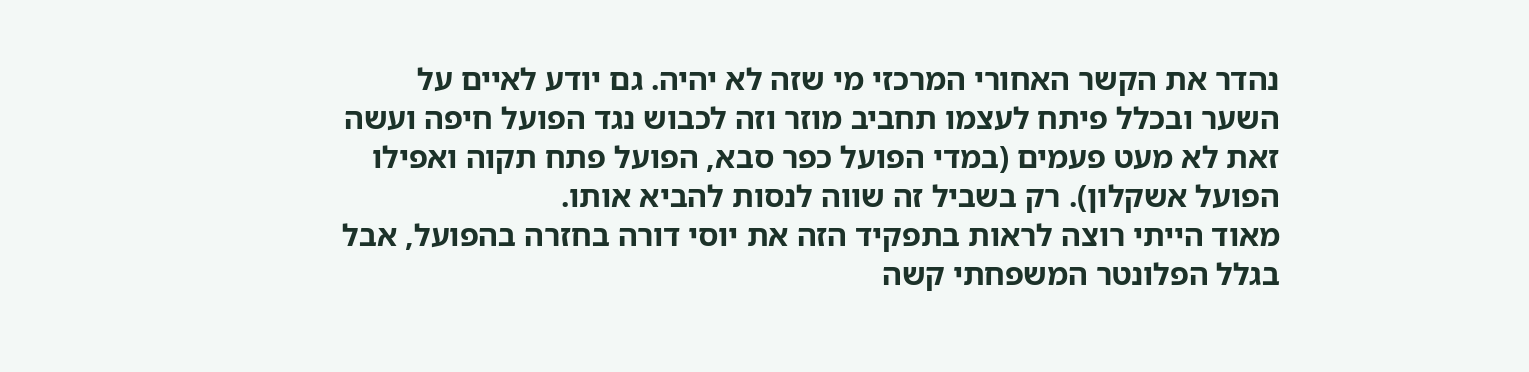נהדר את הקשר האחורי המרכזי מי שזה לא יהיה. גם יודע לאיים על השער ובכלל פיתח לעצמו תחביב מוזר וזה לכבוש נגד הפועל חיפה ועשה זאת לא מעט פעמים (במדי הפועל כפר סבא, הפועל פתח תקוה ואפילו הפועל אשקלון). רק בשביל זה שווה לנסות להביא אותו.
מאוד הייתי רוצה לראות בתפקיד הזה את יוסי דורה בחזרה בהפועל, אבל בגלל הפלונטר המשפחתי קשה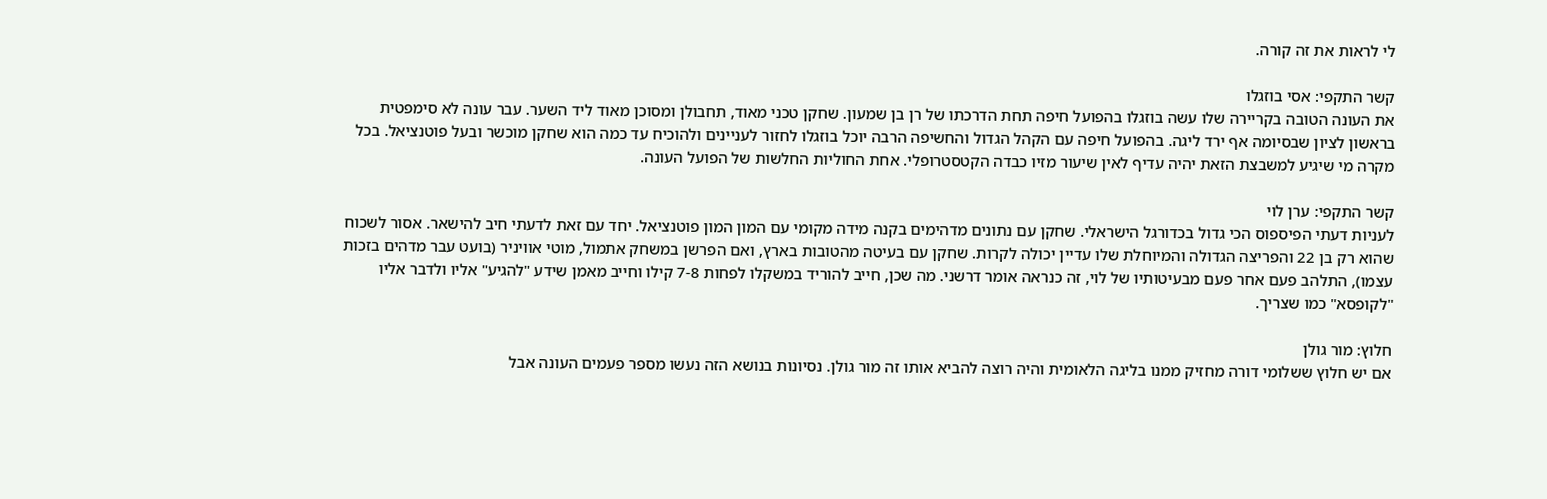לי לראות את זה קורה.

קשר התקפי: אסי בוזגלו
את העונה הטובה בקריירה שלו עשה בוזגלו בהפועל חיפה תחת הדרכתו של רן בן שמעון. שחקן טכני מאוד, תחבולן ומסוכן מאוד ליד השער. עבר עונה לא סימפטית בראשון לציון שבסיומה אף ירד ליגה. בהפועל חיפה עם הקהל הגדול והחשיפה הרבה יוכל בוזגלו לחזור לעניינים ולהוכיח עד כמה הוא שחקן מוכשר ובעל פוטנציאל. בכל מקרה מי שיגיע למשבצת הזאת יהיה עדיף לאין שיעור מזיו כבדה הקטסטרופלי. אחת החוליות החלשות של הפועל העונה.

קשר התקפי: ערן לוי
לעניות דעתי הפיספוס הכי גדול בכדורגל הישראלי. שחקן עם נתונים מדהימים בקנה מידה מקומי עם המון המון פוטנציאל. יחד עם זאת לדעתי חיב להישאר. אסור לשכוח שהוא רק בן 22 והפריצה הגדולה והמיוחלת שלו עדיין יכולה לקרות. שחקן עם בעיטה מהטובות בארץ, ואם הפרשן במשחק אתמול, מוטי אוויניר (בועט עבר מדהים בזכות עצמו), התלהב פעם אחר פעם מבעיטותיו של לוי, זה כנראה אומר דרשני. מה שכן, חייב להוריד במשקלו לפחות 7-8 קילו וחייב מאמן שידע "להגיע" אליו ולדבר אליו "לקופסא" כמו שצריך.

חלוץ: מור גולן
אם יש חלוץ ששלומי דורה מחזיק ממנו בליגה הלאומית והיה רוצה להביא אותו זה מור גולן. נסיונות בנושא הזה נעשו מספר פעמים העונה אבל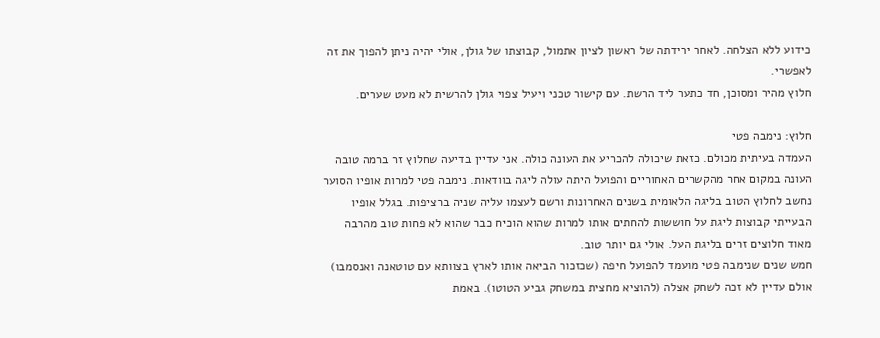כידוע ללא הצלחה. לאחר ירידתה של ראשון לציון אתמול, קבוצתו של גולן, אולי יהיה ניתן להפוך את זה לאפשרי.
חלוץ מהיר ומסוכן, חד כתער ליד הרשת. עם קישור טכני ויעיל צפוי גולן להרשית לא מעט שערים.

חלוץ: נימבה פטי
העמדה בעיתית מכולם. כזאת שיכולה להכריע את העונה כולה. אני עדיין בדיעה שחלוץ זר ברמה טובה העונה במקום אחר מהקשרים האחוריים והפועל היתה עולה ליגה בוודאות. נימבה פטי למרות אופיו הסוער נחשב לחלוץ הטוב בליגה הלאומית בשנים האחרונות ורשם לעצמו עליה שניה ברציפות. בגלל אופיו הבעייתי קבוצות ליגת על חוששות להחתים אותו למרות שהוא הוכיח כבר שהוא לא פחות טוב מהרבה מאוד חלוצים זרים בליגת העל. אולי גם יותר טוב.
חמש שנים שנימבה פטי מועמד להפועל חיפה (שכזכור הביאה אותו לארץ בצוותא עם טוטאנה ואנסמבו) אולם עדיין לא זכה לשחק אצלה (להוציא מחצית במשחק גביע הטוטו). באמת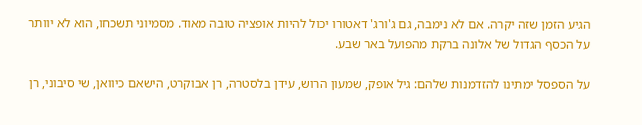הגיע הזמן שזה יקרה. אם לא נימבה, גם ג'ורג' דאטורו יכול להיות אופציה טובה מאוד. מסמיוני תשכחו, הוא לא יוותר על הכסף הגדול של אלונה ברקת מהפועל באר שבע.

על הספסל ימתינו להזדמנות שלהם: גיל אופק, שמעון הרוש, עידן בלסטרה, רן אבוקרט, הישאם כיוואן, שי סיבוני, רן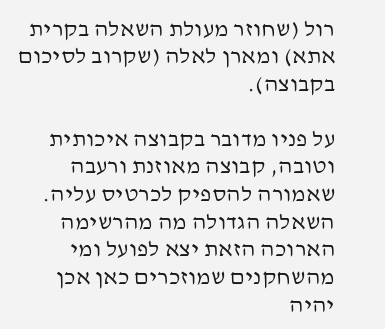רול (שחוזר מעולת השאלה בקרית אתא) ומארן לאלה (שקרוב לסיכום בקבוצה).

על פניו מדובר בקבוצה איכותית וטובה, קבוצה מאוזנת ורעבה שאמורה להספיק לכרטיס עליה. השאלה הגדולה מה מהרשימה הארוכה הזאת יצא לפועל ומי מהשחקנים שמוזכרים כאן אכן יהיה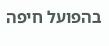בהפועל חיפה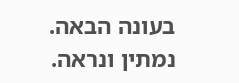בעונה הבאה. נמתין ונראה.